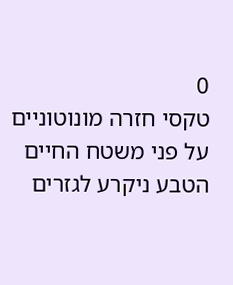0
טקסי חזרה מונוטוניים על פני משטח החיים הטבע ניקרע לגזרים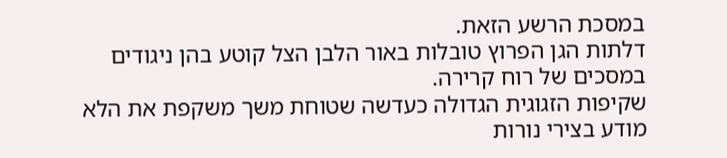במסכת הרשע הזאת.
דלתות הגן הפרוץ טובלות באור הלבן הצל קוטע בהן ניגודים במסכים של רוח קרירה.
שקיפות הזגוגית הגדולה כעדשה שטוחת משך משקפת את הלא מודע בצירי נורות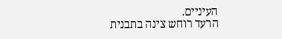העיניים.
הרעד רוחש צינה בתבנית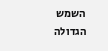השמש הגדולה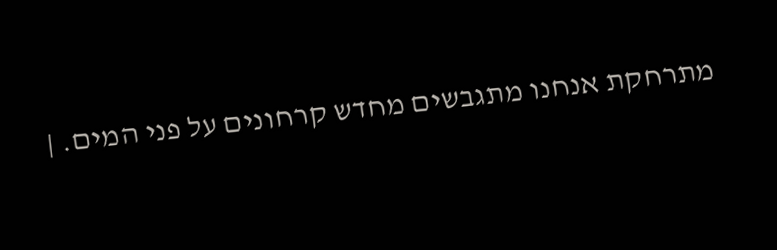מתרחקת אנחנו מתגבשים מחדש קרחונים על פני המים. |